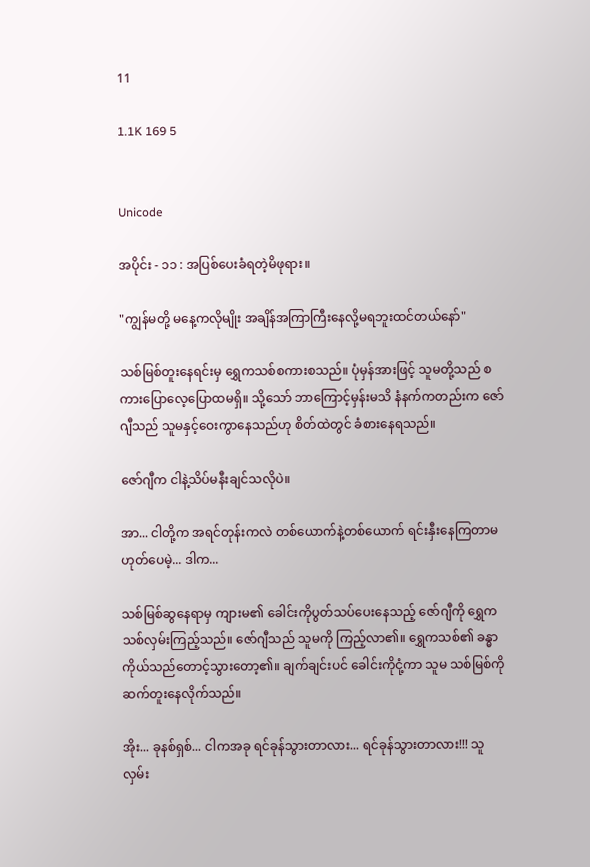11

1.1K 169 5


Unicode

အပိုင်း - ၁၁ : အပြစ်ပေးခံရတဲ့မိဖုရား။

"ကျွန်မတို့ မနေ့ကလိုမျိုး အချိန်အကြာကြီးနေလို့မရဘူးထင်တယ်နော်"

သစ်မြစ်တူးနေရင်းမှ ရွှေကသစ်စကားစသည်။ ပုံမှန်အားဖြင့် သူမတို့သည် စကားပြောလေ့ပြောထမရှိ။ သို့သော် ဘာကြောင့်မှန်းမသိ နံနက်ကတည်းက ဇော်ဂျီသည် သူမနှင့်ဝေးကွာနေသည်ဟု စိတ်ထဲတွင် ခံစားနေရသည်။

ဇော်ဂျီက ငါနဲ့သိပ်မနီးချင်သလိုပဲ။

အာ... ငါတို့က အရင်တုန်းကလဲ တစ်ယောက်နဲ့တစ်ယောက် ရင်းနှီးနေကြတာမဟုတ်ပေမဲ့... ဒါက...

သစ်မြစ်ဆွနေရာမှ ကျားမ၏ ခေါင်းကိုပွတ်သပ်ပေးနေသည့် ဇော်ဂျီကို ရွှေကသစ်လှမ်းကြည့်သည်။ ဇော်ဂျီသည် သူမကို ကြည့်လာ၏။ ရွှေကသစ်၏ ခန္ဓာကိုယ်သည်တောင့်သွားတော့၏။ ချက်ချင်းပင် ခေါင်းကိုငုံ့ကာ သူမ သစ်မြစ်ကို ဆက်တူးနေလိုက်သည်။

အိုး... ခုနစ်ရှစ်... ငါကအခု ရင်ခုန်သွားတာလား... ရင်ခုန်သွားတာလား!!! သူ လှမ်း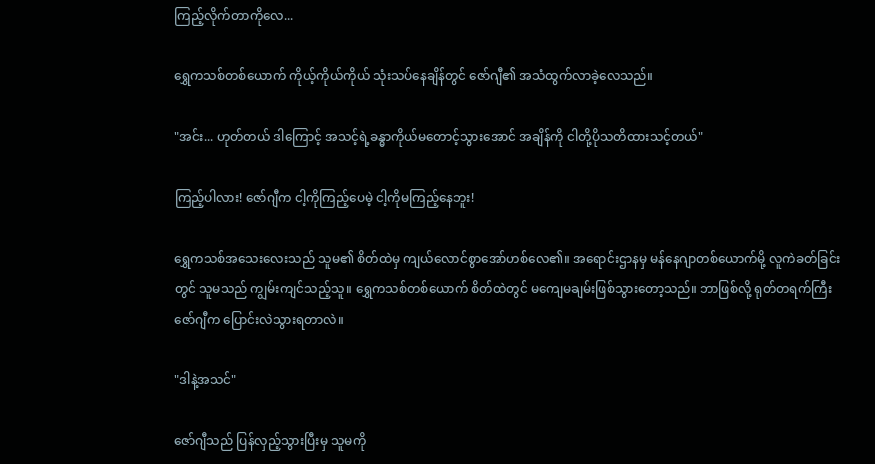ကြည့်လိုက်တာကိုလေ...

ရွှေကသစ်တစ်ယောက် ကိုယ့်ကိုယ်ကိုယ် သုံးသပ်နေချိန်တွင် ဇော်ဂျီ၏ အသံထွက်လာခဲ့လေသည်။

"အင်း... ဟုတ်တယ် ဒါကြောင့် အသင့်ရဲ့ခန္ဓာကိုယ်မတောင့်သွားအောင် အချိန်ကို ငါတို့ပိုသတိထားသင့်တယ်"

ကြည့်ပါလား! ဇော်ဂျီက ငါ့ကိုကြည့်ပေမဲ့ ငါ့ကိုမကြည့်နေဘူး!

ရွှေကသစ်အသေးလေးသည် သူမ၏ စိတ်ထဲမှ ကျယ်လောင်စွာအော်ဟစ်လေ၏။ အရောင်းဌာနမှ မန်နေဂျာတစ်ယောက်မို့ လူကဲခတ်ခြင်းတွင် သူမသည် ကျွမ်းကျင်သည့်သူ။ ရွှေကသစ်တစ်ယောက် စိတ်ထဲတွင် မကျေမချမ်းဖြစ်သွားတော့သည်။ ဘာဖြစ်လို့ ရုတ်တရက်ကြီး ဇော်ဂျီက ပြောင်းလဲသွားရတာလဲ။

"ဒါနဲ့အသင်"

ဇော်ဂျီသည် ပြန်လှည့်သွားပြီးမှ သူမကို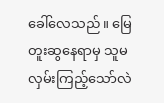ခေါ်လေသည်။ မြေတူးဆွနေရာမှ သူမ လှမ်းကြည့်သော်လဲ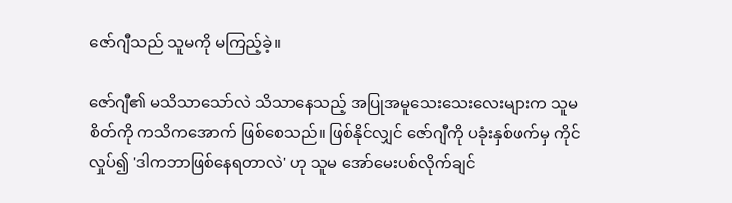ဇော်ဂျီသည် သူမကို မကြည့်ခဲ့။

ဇော်ဂျီ၏ မသိသာသော်လဲ သိသာနေသည့် အပြုအမူသေးသေးလေးများက သူမ စိတ်ကို ကသိကအောက် ဖြစ်စေသည်။ ဖြစ်နိုင်လျှင် ဇော်ဂျီကို ပခုံးနှစ်ဖက်မှ ကိုင်လှုပ်၍ 'ဒါကဘာဖြစ်နေရတာလဲ' ဟု သူမ အော်မေးပစ်လိုက်ချင်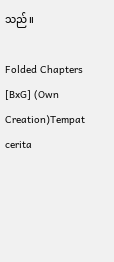သည်။

Folded Chapters [BxG] (Own Creation)Tempat cerita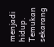menjadi hidup. Temukan sekarang